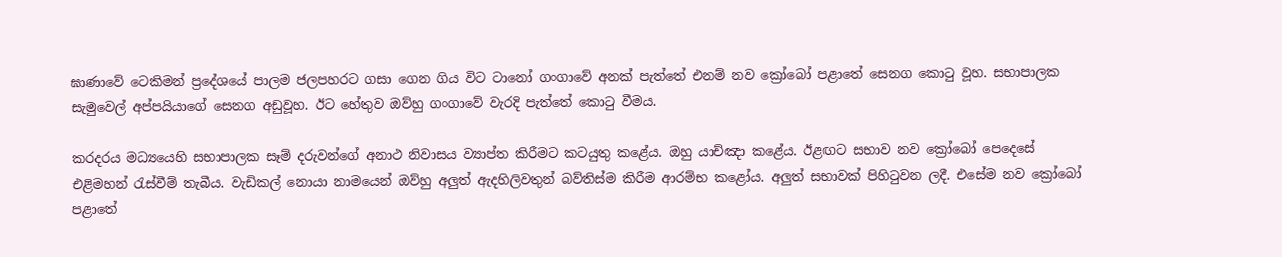ඝාණාවේ ටෙකිමන් ප්‍රදේශයේ පාලම ජලපහරට ගසා ගෙන ගිය විට ටානෝ ගංගාවේ අනක් පැත්තේ එනම් නව ක්‍රෝබෝ පළාතේ සෙනග කොටු වූහ. සභාපාලක සැමුවෙල් අප්පයියාගේ සෙනග අඩුවූහ. ඊට හේතුව ඔව්හු ගංගාවේ වැරදි පැත්තේ කොටු වීමය.

කරදරය මධ්‍යයෙහි සභාපාලක සෑම් දරුවන්ගේ අනාථ නිවාසය ව්‍යාප්ත කිරීමට කටයුතු කළේය. ඔහු යාච්ඤා කළේය. ඊළඟට සභාව නව ක්‍රෝබෝ පෙදෙසේ එළිමහන් රැස්වීම් තැබීය. වැඩිකල් නොයා නාමයෙන් ඔව්හු අලුත් ඇදහිලිවතුන් බව්තිස්ම කිරීම ආරම්භ කළෝය. අලුත් සභාවක් පිහිටුවන ලදී. එසේම නව ක්‍රෝබෝ පළාතේ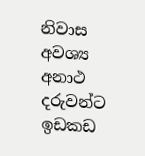නිවාස අවශ්‍ය අනාථ දරුවන්ට ඉඩකඩ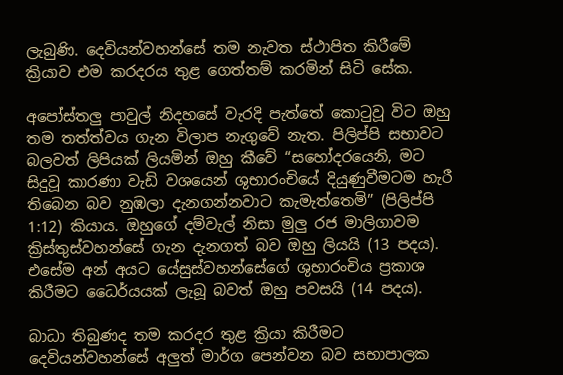ලැබුණි. දෙවියන්වහන්සේ තම නැවත ස්ථාපිත කිරීමේ ක්‍රියාව එම කරදරය තුළ ගෙත්තම් කරමින් සිටි සේක.

අපෝස්තලු පාවුල් නිදහසේ වැරදි පැත්තේ කොටුවූ විට ඔහු තම තත්ත්වය ගැන විලාප නැගුවේ නැත. පිලිප්පි සභාවට බලවත් ලිපියක් ලියමින් ඔහු කීවේ “සහෝදරයෙනි, මට සිදුවූ කාරණා වැඩි වශයෙන් ශුභාරංචියේ දියුණුවීමටම හැරී තිබෙන බව නුඹලා දැනගන්නවාට කැමැත්තෙමි” (පිලිප්පි 1:12) කියාය. ඔහුගේ දම්වැල් නිසා මුලු රජ මාලිගාවම ක්‍රිස්තුස්වහන්සේ ගැන දැනගත් බව ඔහු ලියයි (13 පදය). එසේම අන් අයට යේසුස්වහන්සේගේ ශුභාරංචිය ප්‍රකාශ කිරීමට ධෛර්යයක් ලැබූ බවත් ඔහු පවසයි (14 පදය).

බාධා තිබුණද තම කරදර තුළ ක්‍රියා කිරීමට දෙවියන්වහන්සේ අලුත් මාර්ග පෙන්වන බව සභාපාලක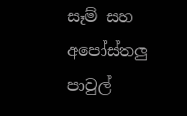සෑම් සහ අපෝස්තලු පාවුල්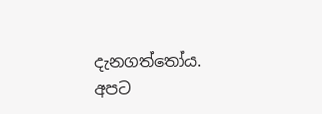දැනගත්තෝය. අපට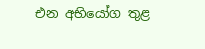එන අභියෝග තුළ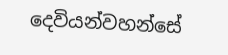දෙවියන්වහන්සේ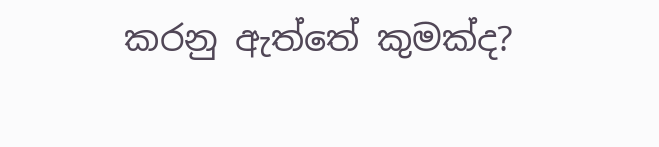කරනු ඇත්තේ කුමක්ද?